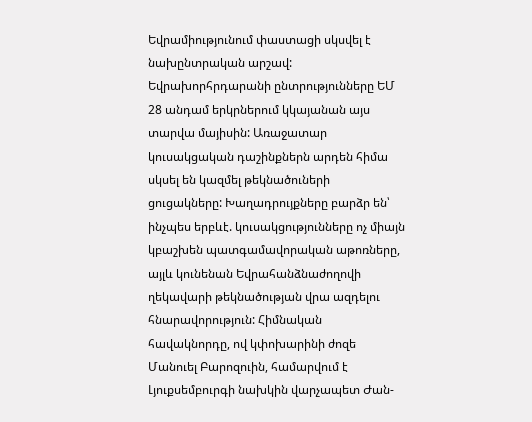Եվրամիությունում փաստացի սկսվել է նախընտրական արշավ: Եվրախորհրդարանի ընտրությունները ԵՄ 28 անդամ երկրներում կկայանան այս տարվա մայիսին: Առաջատար կուսակցական դաշինքներն արդեն հիմա սկսել են կազմել թեկնածուների ցուցակները: Խաղադրույքները բարձր են՝ ինչպես երբևէ. կուսակցությունները ոչ միայն կբաշխեն պատգամավորական աթոռները, այլև կունենան Եվրահանձնաժողովի ղեկավարի թեկնածության վրա ազդելու հնարավորություն: Հիմնական հավակնորդը, ով կփոխարինի ժոզե Մանուել Բարոզուին, համարվում է Լյուքսեմբուրգի նախկին վարչապետ Ժան-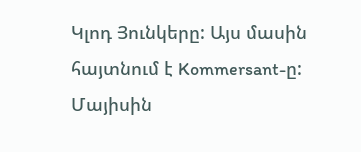Կլոդ Յունկերը: Այս մասին հայտնում է Kommersant-ը:
Մայիսին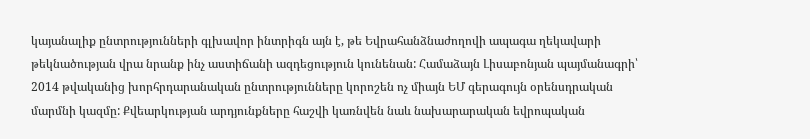կայանալիք ընտրությունների գլխավոր ինտրիգն այն է, թե Եվրահանձնաժողովի ապագա ղեկավարի թեկնածության վրա նրանք ինչ աստիճանի ազդեցություն կունենան: Համաձայն Լիսաբոնյան պայմանագրի՝ 2014 թվականից խորհրդարանական ընտրությունները կորոշեն ոչ միայն ԵՄ գերագույն օրենսդրական մարմնի կազմը: Քվեարկության արդյունքները հաշվի կառնվեն նաև նախարարական եվրոպական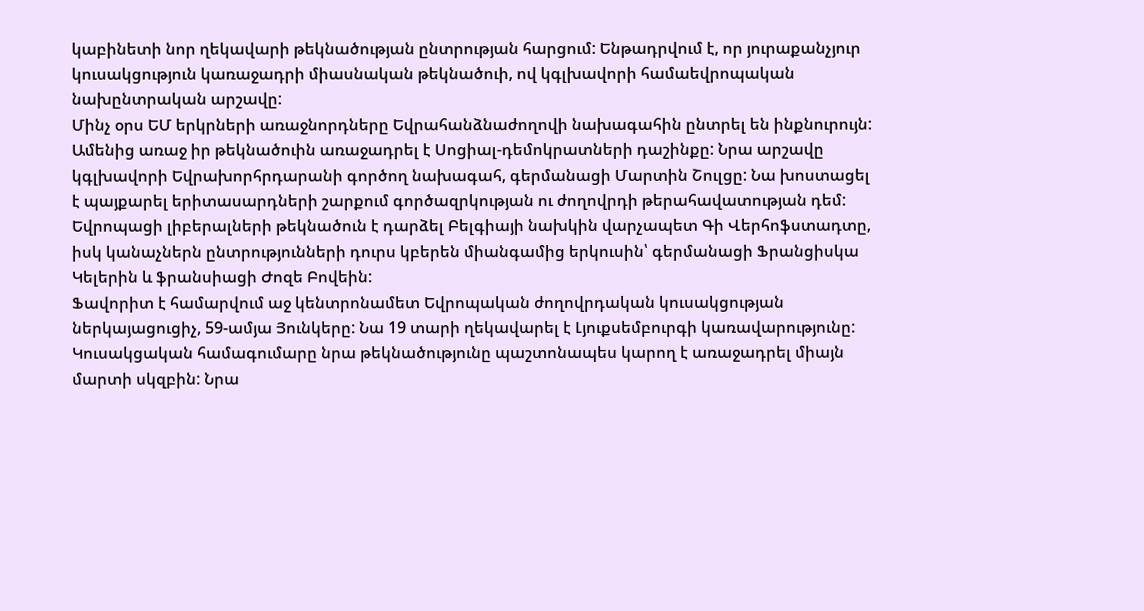կաբինետի նոր ղեկավարի թեկնածության ընտրության հարցում: Ենթադրվում է, որ յուրաքանչյուր կուսակցություն կառաջադրի միասնական թեկնածուի, ով կգլխավորի համաեվրոպական նախընտրական արշավը:
Մինչ օրս ԵՄ երկրների առաջնորդները Եվրահանձնաժողովի նախագահին ընտրել են ինքնուրույն:
Ամենից առաջ իր թեկնածուին առաջադրել է Սոցիալ-դեմոկրատների դաշինքը: Նրա արշավը կգլխավորի Եվրախորհրդարանի գործող նախագահ, գերմանացի Մարտին Շուլցը: Նա խոստացել է պայքարել երիտասարդների շարքում գործազրկության ու ժողովրդի թերահավատության դեմ: Եվրոպացի լիբերալների թեկնածուն է դարձել Բելգիայի նախկին վարչապետ Գի Վերհոֆստադտը, իսկ կանաչներն ընտրությունների դուրս կբերեն միանգամից երկուսին՝ գերմանացի Ֆրանցիսկա Կելերին և ֆրանսիացի Ժոզե Բովեին:
Ֆավորիտ է համարվում աջ կենտրոնամետ Եվրոպական ժողովրդական կուսակցության ներկայացուցիչ, 59-ամյա Յունկերը: Նա 19 տարի ղեկավարել է Լյուքսեմբուրգի կառավարությունը: Կուսակցական համագումարը նրա թեկնածությունը պաշտոնապես կարող է առաջադրել միայն մարտի սկզբին: Նրա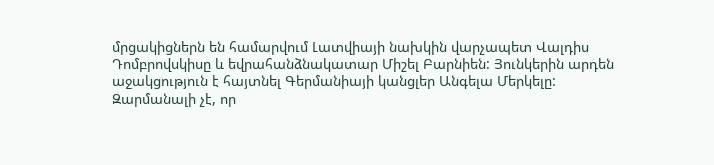մրցակիցներն են համարվում Լատվիայի նախկին վարչապետ Վալդիս Դոմբրովսկիսը և եվրահանձնակատար Միշել Բարնիեն: Յունկերին արդեն աջակցություն է հայտնել Գերմանիայի կանցլեր Անգելա Մերկելը:
Զարմանալի չէ, որ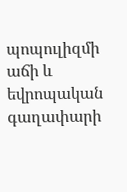պոպուլիզմի աճի և եվրոպական գաղափարի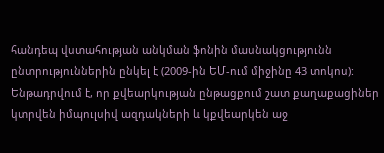հանդեպ վստահության անկման ֆոնին մասնակցությունն ընտրություններին ընկել է (2009-ին ԵՄ-ում միջինը 43 տոկոս): Ենթադրվում է, որ քվեարկության ընթացքում շատ քաղաքացիներ կտրվեն իմպուլսիվ ազդակների և կքվեարկեն աջ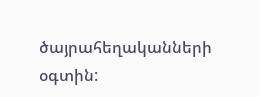ծայրահեղականների օգտին: